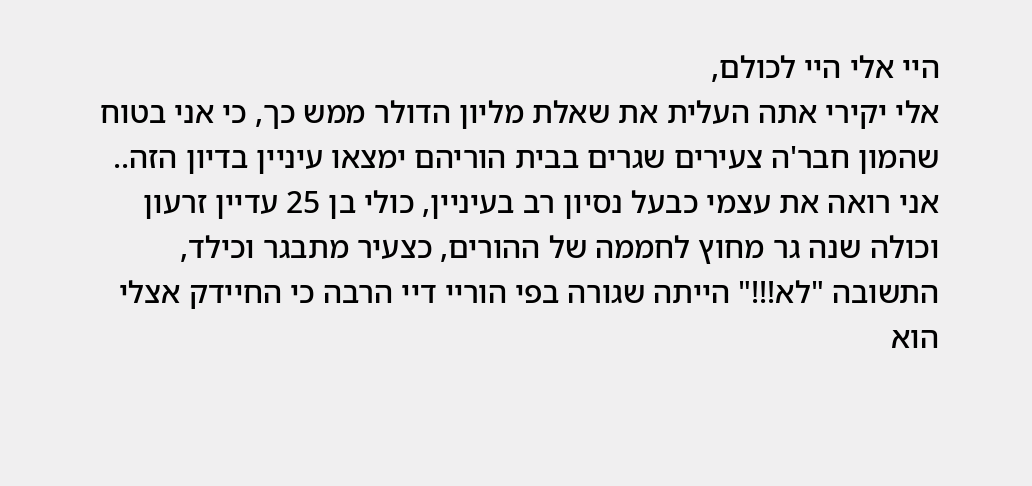היי אלי היי לכולם,
אלי יקירי אתה העלית את שאלת מליון הדולר ממש כך, כי אני בטוח שהמון חבר'ה צעירים שגרים בבית הוריהם ימצאו עיניין בדיון הזה..
אני רואה את עצמי כבעל נסיון רב בעיניין, כולי בן 25 עדיין זרעון וכולה שנה גר מחוץ לחממה של ההורים, כצעיר מתבגר וכילד, התשובה "לא!!!" הייתה שגורה בפי הוריי דיי הרבה כי החיידק אצלי הוא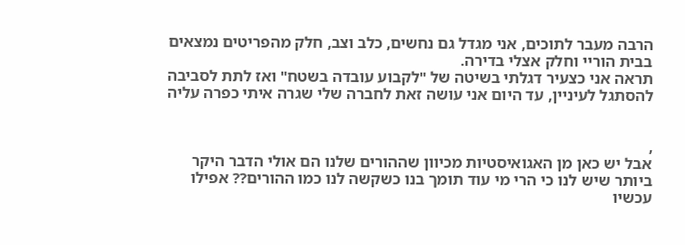הרבה מעבר לתוכים, אני מגדל גם נחשים, כלב וצב, חלק מהפריטים נמצאים בבית הוריי וחלק אצלי בדירה.
תראה אני כצעיר דגלתי בשיטה של "לקבוע עובדה בשטח" ואז לתת לסביבה להסתגל לעיניין, עד היום אני עושה זאת לחברה שלי שגרה איתי כפרה עליה


,
אבל יש כאן מן האגואיסטיות מכיוון שההורים שלנו הם אולי הדבר היקר ביותר שיש לנו כי הרי מי עוד תומך בנו כשקשה לנו כמו ההורים?? אפילו עכשיו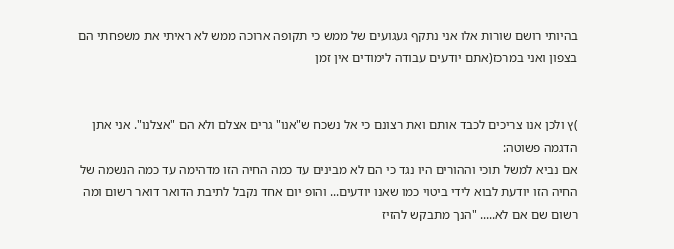בהיותי רושם שורות אלו אני נתקף געגועים של ממש כי תקופה ארוכה ממש לא ראיתי את משפחתי הם בצפון ואני במרכז(אתם יודעים עבודה לימודים אין זמן


)ץ ולכן אנו צריכים לכבד אותם ואת רצונם כי אל נשכח ש"אנו" גרים אצלם ולא הם "אצלנו". אני אתן הדגמה פשוטה:
אם נביא למשל תוכי וההורים היו נגד כי הם לא מבינים עד כמה החיה הזו מדהימה עד כמה הנשמה של החיה הזו יודעת לבוא לידי ביטוי כמו שאנו יודעים... והופ יום אחד נקבל לתיבת הדואר דואר רשום ומה רשום שם אם לא..... "הנך מתבקש להזיז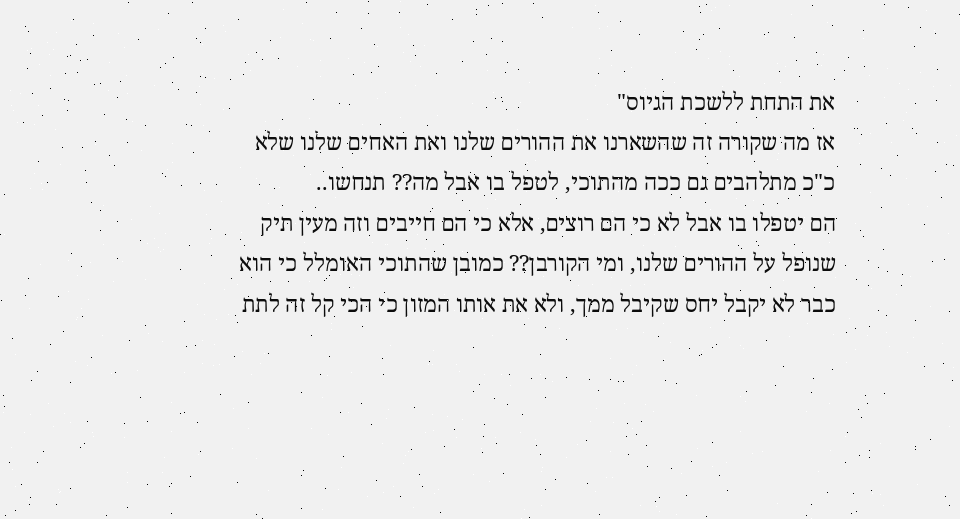את התחת ללשכת הגיוס"
אז מה שקורה זה שהשארנו את ההורים שלנו ואת האחים שלנו שלא כ"כ מתלהבים גם ככה מהתוכי, לטפל בו אבל מה?? תנחשו..
הם יטפלו בו אבל לא כי הם רוצים, אלא כי הם חייבים וזה מעין תיק שנופל על ההורים שלנו, ומי הקורבן?? כמובן שהתוכי האומלל כי הוא כבר לא יקבל יחס שקיבל ממך, ולא את אותו המזון כי הכי קל זה לתת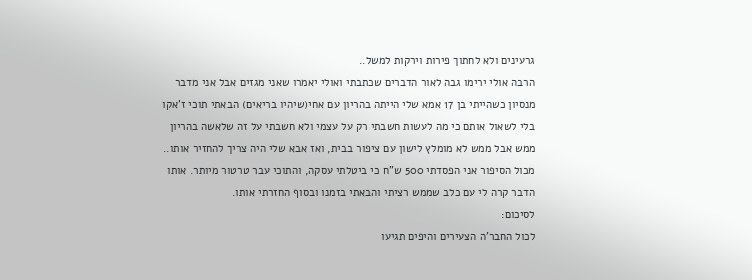גרעינים ולא לחתוך פירות וירקות למשל..
הרבה אולי ירימו גבה לאור הדברים שכתבתי ואולי יאמרו שאני מגזים אבל אני מדבר מנסיון כשהייתי בן 17 אמא שלי הייתה בהריון עם אחי(שיהיו בריאים) הבאתי תוכי ז'אקו בלי לשאול אותם כי מה לעשות חשבתי רק על עצמי ולא חשבתי על זה שלאשה בהריון ממש אבל ממש לא מומלץ לישון עם ציפור בבית, ואז אבא שלי היה צריך להחזיר אותו.. מכול הסיפור אני הפסדתי 500 ש"ח כי ביטלתי עסקה, והתוכי עבר טרטור מיותר. אותו הדבר קרה לי עם כלב שממש רציתי והבאתי בזמנו ובסוף החזרתי אותו.
לסיכום:
לכול החבר'ה הצעירים והיפים תגיעו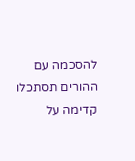להסכמה עם ההורים תסתכלו קדימה על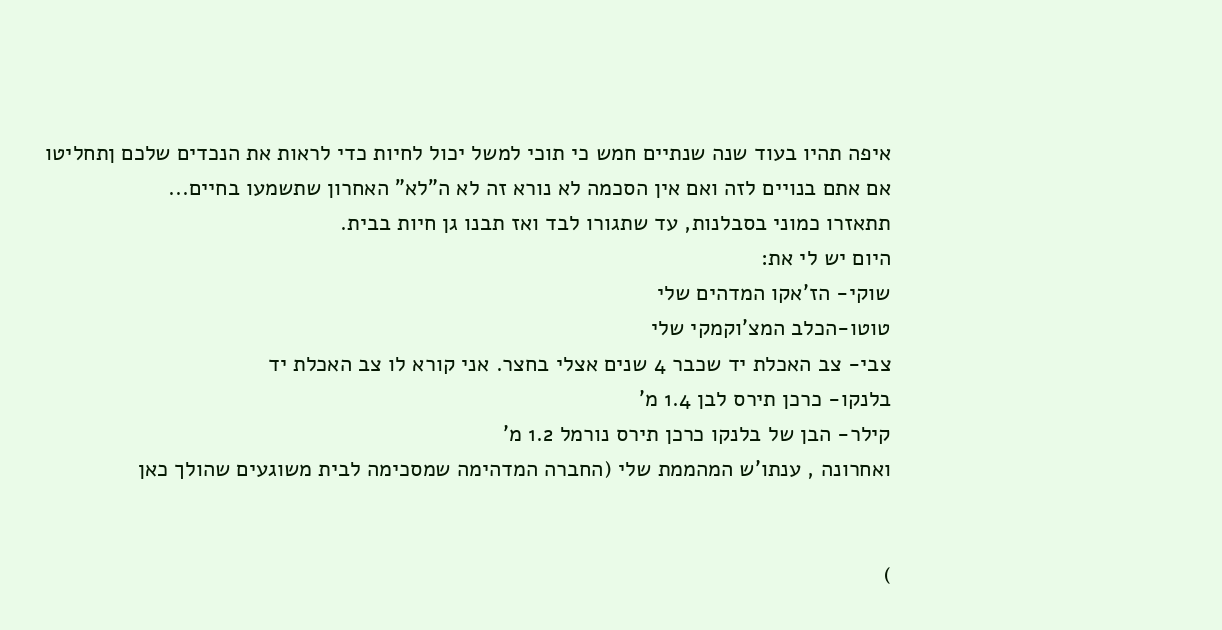איפה תהיו בעוד שנה שנתיים חמש כי תוכי למשל יכול לחיות כדי לראות את הנכדים שלכם ןתחליטו אם אתם בנויים לזה ואם אין הסכמה לא נורא זה לא ה"לא" האחרון שתשמעו בחיים...
תתאזרו כמוני בסבלנות, עד שתגורו לבד ואז תבנו גן חיות בבית.
היום יש לי את:
שוקי- הז'אקו המדהים שלי
טוטו-הכלב המצ'וקמקי שלי
צבי- צב האכלת יד שכבר 4 שנים אצלי בחצר. אני קורא לו צב האכלת יד
בלנקו- כרכן תירס לבן 1.4 מ'
קילר- הבן של בלנקו כרכן תירס נורמל 1.2 מ'
ואחרונה , ענתו'ש המהממת שלי (החברה המדהימה שמסכימה לבית משוגעים שהולך כאן


)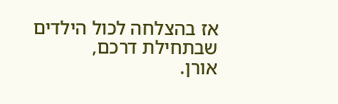אז בהצלחה לכול הילדים שבתחילת דרכם,
אורן.